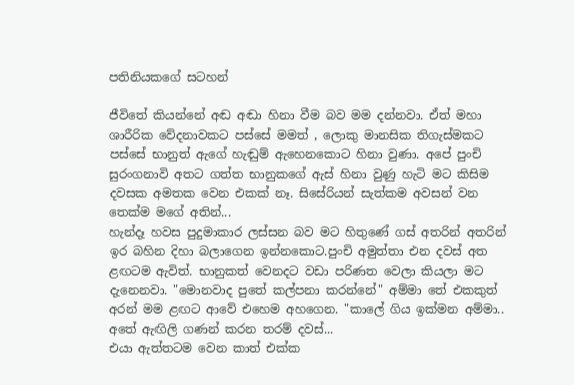පතිනියකගේ සටහන්

ජීවිතේ කියන්නේ අඬ අඬා හිනා වීම බව මම දන්නවා. ඒත් මහා ශාරීරික වේදනාවකට පස්සේ මමත් , ලොකු මානසික තිගැස්මකට පස්සේ භානුත් ඇගේ හැඬුම් ඇහෙනකොට හිනා වුණා. අපේ පුංචි සුරංගනාවි අතට ගත්ත භානුකගේ ඇස් හිනා වුණු හැටි මට කිසිම දවසක අමතක වෙන එකක් නෑ. සිසේරියන් සැත්කම අවසන් වන තෙක්ම මගේ අතින්...
හැන්දෑ හවස පුදුමාකාර ලස්සන බව මට හිතුණේ ගස් අතරින් අතරින් ඉර බහින දිහා බලාගෙන ඉන්නකොට.පුංචි අමුත්තා එන දවස් අත ළඟටම ඇවිත්. භානුකත් වෙනදට වඩා පරිණත වෙලා කියලා මට දැනෙනවා. "මොනවාද පුතේ කල්පනා කරන්නේ" අම්මා තේ එකකුත් අරන් මම ළඟට ආවේ එහෙම අහගෙන. "කාලේ ගිය ඉක්මන අම්මා.. අතේ ඇඟිලි ගණන් කරන තරම් දවස්...
එයා ඇත්තටම වෙන කාත් එක්ක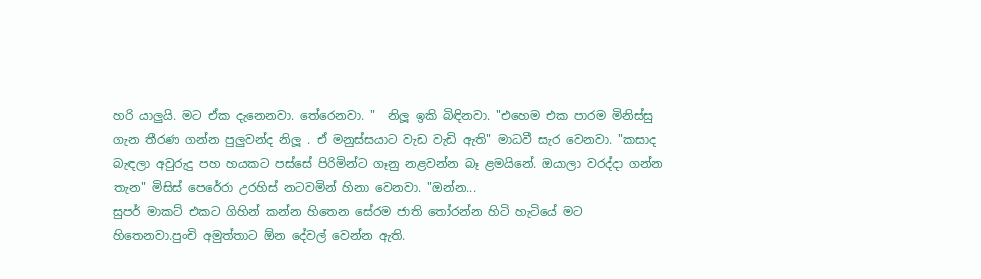හරි යාලුයි. මට ඒක දැනෙනවා. තේරෙනවා. "  නිලූ ඉකි බිඳිනවා. "එහෙම එක පාරම මිනිස්සු ගැන තීරණ ගන්න පුලුවන්ද නිලූ . ඒ මනුස්සයාට වැඩ වැඩි ඇති" මාධවී සැර වෙනවා. "කසාද බැඳලා අවුරුදු පහ හයකට පස්සේ පිරිමින්ට ගෑනු නළවන්න බෑ ළමයිනේ. ඔයාලා වරද්දා ගන්න තැන" මිසිස් පෙරේරා උරහිස් නටවමින් හිනා වෙනවා. "ඔන්න...
සුපර් මාකට් එකට ගිහින් කන්න හිතෙන සේරම ජාති තෝරන්න හිටි හැටියේ මට හිතෙනවා.පුංචි අමුත්තාට ඕන දේවල් වෙන්න ඇති.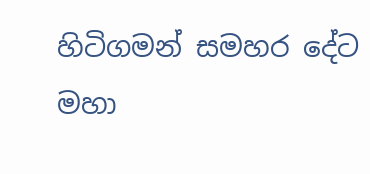හිටිගමන් සමහර දේට මහා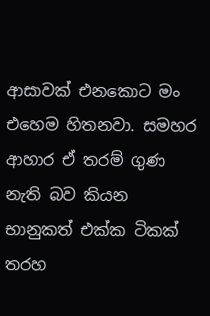ආසාවක් එනකොට මං එහෙම හිතනවා. සමහර ආහාර ඒ තරම් ගුණ නැති බව කියන භානුකත් එක්ක ටිකක් තරහ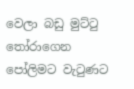වෙලා බඩු මුට්ටු තෝරාගෙන පෝලිමට වැටුණට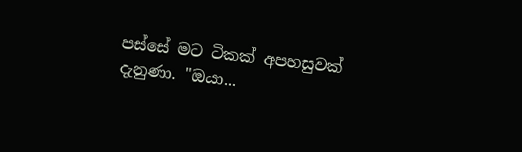පස්සේ මට ටිකක් අපහසුවක් දැනුණා. "ඔයා...